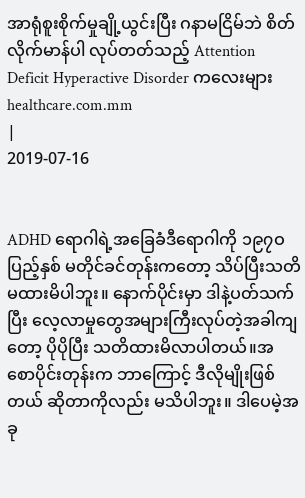အာရုံစူးစိုက်မှုချို့ယွင်းပြီး ဂနာမငြိမ်ဘဲ စိတ်လိုက်မာန်ပါ လုပ်တတ်သည့် Attention Deficit Hyperactive Disorder ကလေးများ
healthcare.com.mm
|
2019-07-16


ADHD ရောဂါရဲ့အခြေခံဒီရောဂါကို ၁၉၇ဝ ပြည့်နှစ် မတိုင်ခင်တုန်းကတော့ သိပ်ပြီးသတိမထားမိပါဘူး။ နောက်ပိုင်းမှာ ဒါနဲ့ပတ်သက်ပြီး လေ့လာမှုတွေအများကြီးလုပ်တဲ့အခါကျတော့ ပိုပိုပြီး သတိထားမိလာပါတယ်။အစောပိုင်းတုန်းက ဘာကြောင့် ဒီလိုမျိုးဖြစ်တယ် ဆိုတာကိုလည်း မသိပါဘူး။ ဒါပေမဲ့အခု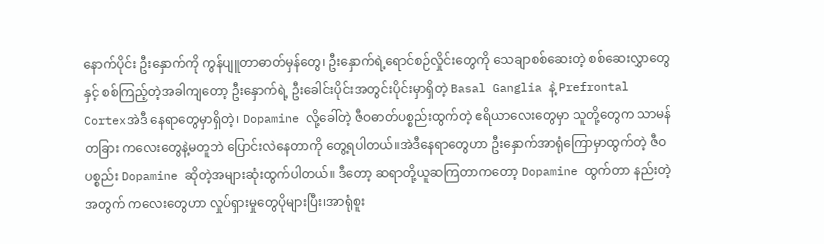နောက်ပိုင်း ဦးနှောက်ကို ကွန်ပျူတာဓာတ်မှန်တွေ၊ ဦးနှောက်ရဲ့ရောင်စဉ်လှိုင်းတွေကို သေချာစစ်ဆေးတဲ့ စစ်ဆေးလွှာတွေနှင့် စစ်ကြည့်တဲ့အခါကျတော့ ဦးနှောက်ရဲ့ ဦးခေါင်းပိုင်းအတွင်းပိုင်းမှာရှိတဲ့ Basal Ganglia နဲ့ Prefrontal Cortexအဲဒီ နေရာတွေမှာရှိတဲ့၊ Dopamine လို့ခေါ်တဲ့ ဇီဝဓာတ်ပစ္စည်းထွက်တဲ့ ဧရိယာလေးတွေမှာ သူတို့တွေက သာမန်တခြား ကလေးတွေနဲ့မတူဘဲ ပြောင်းလဲနေတာကို တွေ့ရပါတယ်။အဲဒီနေရာတွေဟာ ဦးနှောက်အာရုံကြောမှာထွက်တဲ့ ဇီဝပစ္စည်း Dopamine ဆိုတဲ့အများဆုံးထွက်ပါတယ်။ ဒီတော့ ဆရာတို့ယူဆကြတာကတော့ Dopamine ထွက်တာ နည်းတဲ့အတွက် ကလေးတွေဟာ လှုပ်ရှားမှုတွေပိုများပြီး၊အာရုံစူး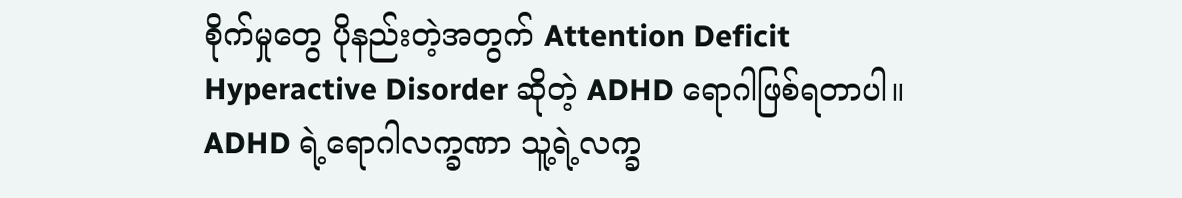စိုက်မှုတွေ ပိုနည်းတဲ့အတွက် Attention Deficit Hyperactive Disorder ဆိုတဲ့ ADHD ရောဂါဖြစ်ရတာပါ။ ADHD ရဲ့ရောဂါလက္ခဏာ သူ့ရဲ့လက္ခ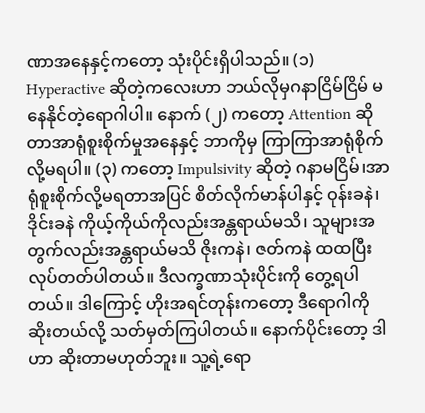ဏာအနေနှင့်ကတော့ သုံးပိုင်းရှိပါသည်။ (၁) Hyperactive ဆိုတဲ့ကလေးဟာ ဘယ်လိုမှဂနာငြိမ်ငြိမ် မနေနိုင်တဲ့ရောဂါပါ။ နောက် (၂) ကတော့ Attention ဆိုတာအာရုံစူးစိုက်မှုအနေနှင့် ဘာကိုမှ ကြာကြာအာရုံစိုက်လို့မရပါ။ (၃) ကတော့ Impulsivity ဆိုတဲ့ ဂနာမငြိမ်၊အာရုံစူးစိုက်လို့မရတာအပြင် စိတ်လိုက်မာန်ပါနှင့် ဝုန်းခနဲ၊ ဒိုင်းခနဲ ကိုယ့်ကိုယ်ကိုလည်းအန္တရာယ်မသိ၊ သူများအတွက်လည်းအန္တရာယ်မသိ ဇိုးကနဲ၊ ဇတ်ကနဲ ထထပြီး လုပ်တတ်ပါတယ်။ ဒီလက္ခဏာသုံးပိုင်းကို တွေ့ရပါတယ်။ ဒါကြောင့် ဟိုးအရင်တုန်းကတော့ ဒီရောဂါကို ဆိုးတယ်လို့ သတ်မှတ်ကြပါတယ်။ နောက်ပိုင်းတော့ ဒါဟာ ဆိုးတာမဟုတ်ဘူး။ သူ့ရဲ့ရော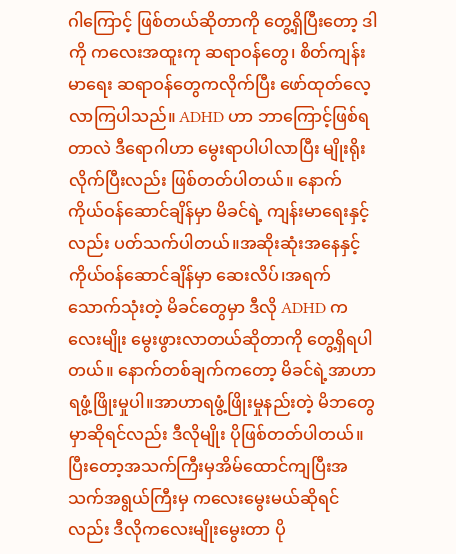ဂါကြောင့် ဖြစ်တယ်ဆိုတာကို တွေ့ရှိပြီးတော့ ဒါကို ကလေးအထူးကု ဆရာဝန်တွေ၊ စိတ်ကျန်းမာရေး ဆရာဝန်တွေကလိုက်ပြီး ဖော်ထုတ်လေ့လာကြပါသည်။ ADHD ဟာ ဘာကြောင့်ဖြစ်ရတာလဲ ဒီရောဂါဟာ မွေးရာပါပါလာပြီး မျိုးရိုးလိုက်ပြီးလည်း ဖြစ်တတ်ပါတယ်။ နောက် ကိုယ်ဝန်ဆောင်ချိန်မှာ မိခင်ရဲ့ ကျန်းမာရေးနှင့်လည်း ပတ်သက်ပါတယ်။အဆိုးဆုံးအနေနှင့် ကိုယ်ဝန်ဆောင်ချိန်မှာ ဆေးလိပ်၊အရက်သောက်သုံးတဲ့ မိခင်တွေမှာ ဒီလို ADHD ကလေးမျိုး မွေးဖွားလာတယ်ဆိုတာကို တွေ့ရှိရပါတယ်။ နောက်တစ်ချက်ကတော့ မိခင်ရဲ့အာဟာရဖွံ့ဖြိုးမှုပါ။အာဟာရဖွံ့ဖြိုးမှုနည်းတဲ့ မိဘတွေမှာဆိုရင်လည်း ဒီလိုမျိုး ပိုဖြစ်တတ်ပါတယ်။ ပြီးတော့အသက်ကြီးမှအိမ်ထောင်ကျပြီးအသက်အရွယ်ကြီးမှ ကလေးမွေးမယ်ဆိုရင်လည်း ဒီလိုကလေးမျိုးမွေးတာ ပို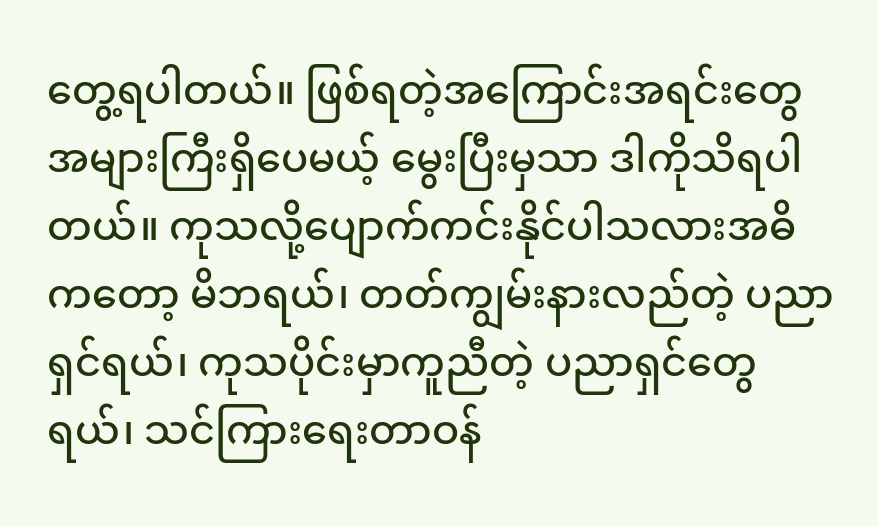တွေ့ရပါတယ်။ ဖြစ်ရတဲ့အကြောင်းအရင်းတွေအများကြီးရှိပေမယ့် မွေးပြီးမှသာ ဒါကိုသိရပါတယ်။ ကုသလို့ပျောက်ကင်းနိုင်ပါသလားအဓိကတော့ မိဘရယ်၊ တတ်ကျွမ်းနားလည်တဲ့ ပညာရှင်ရယ်၊ ကုသပိုင်းမှာကူညီတဲ့ ပညာရှင်တွေရယ်၊ သင်ကြားရေးတာဝန်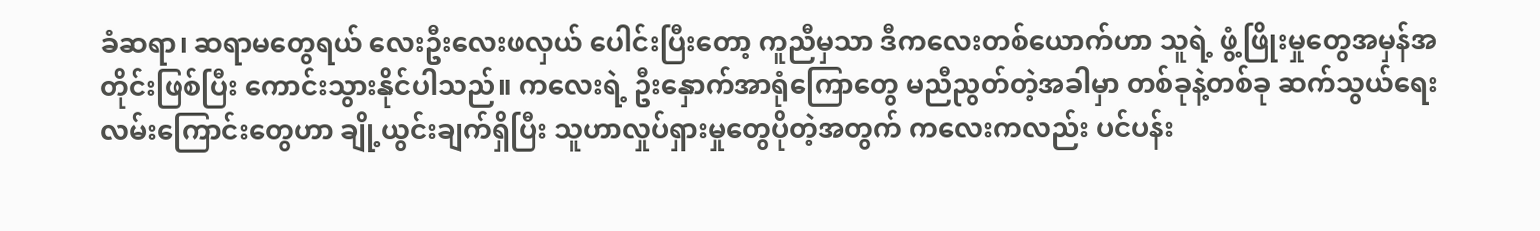ခံဆရာ၊ ဆရာမတွေရယ် လေးဦးလေးဖလှယ် ပေါင်းပြီးတော့ ကူညီမှသာ ဒီကလေးတစ်ယောက်ဟာ သူရဲ့ ဖွံ့ဖြိုးမှုတွေအမှန်အတိုင်းဖြစ်ပြီး ကောင်းသွားနိုင်ပါသည်။ ကလေးရဲ့ ဦးနှောက်အာရုံကြောတွေ မညီညွတ်တဲ့အခါမှာ တစ်ခုနဲ့တစ်ခု ဆက်သွယ်ရေးလမ်းကြောင်းတွေဟာ ချို့ယွင်းချက်ရှိပြီး သူဟာလှုပ်ရှားမှုတွေပိုတဲ့အတွက် ကလေးကလည်း ပင်ပန်း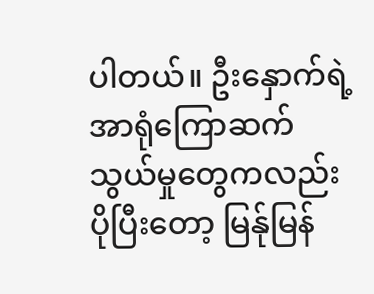ပါတယ်။ ဦးနှောက်ရဲ့အာရုံကြောဆက်သွယ်မှုတွေကလည်း ပိုပြီးတော့ မြန်ုမြန်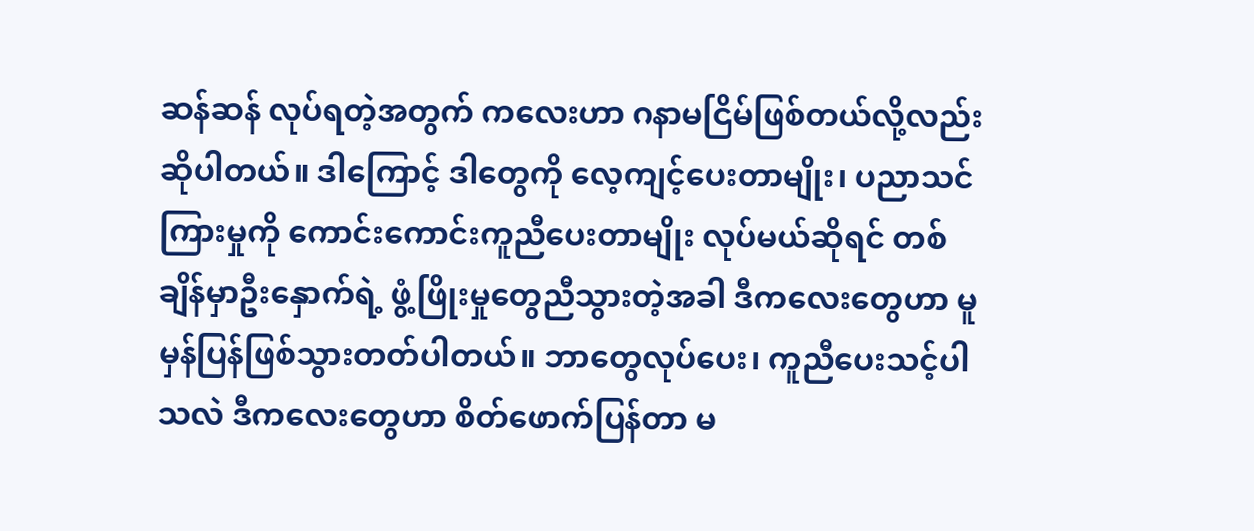ဆန်ဆန် လုပ်ရတဲ့အတွက် ကလေးဟာ ဂနာမငြိမ်ဖြစ်တယ်လို့လည်းဆိုပါတယ်။ ဒါကြောင့် ဒါတွေကို လေ့ကျင့်ပေးတာမျိုး၊ ပညာသင်ကြားမှုကို ကောင်းကောင်းကူညီပေးတာမျိုး လုပ်မယ်ဆိုရင် တစ်ချိန်မှာဦးနှောက်ရဲ့ ဖွံ့ဖြိုးမှုတွေညီသွားတဲ့အခါ ဒီကလေးတွေဟာ မူမှန်ပြန်ဖြစ်သွားတတ်ပါတယ်။ ဘာတွေလုပ်ပေး၊ ကူညီပေးသင့်ပါသလဲ ဒီကလေးတွေဟာ စိတ်ဖောက်ပြန်တာ မ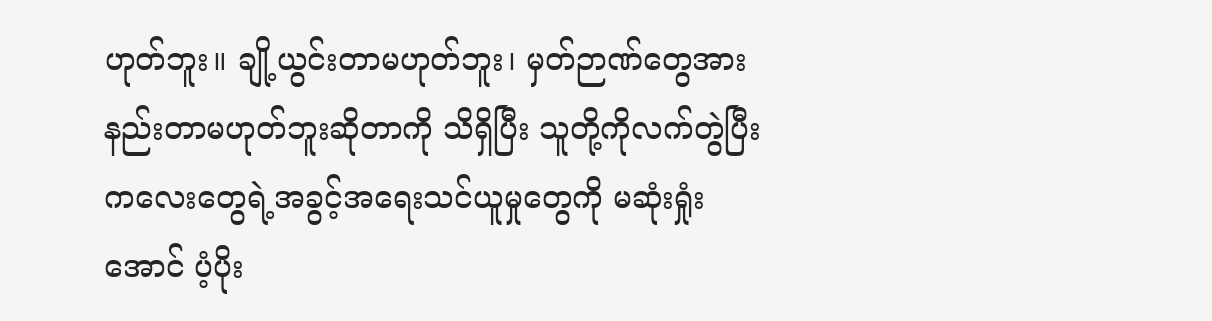ဟုတ်ဘူး။ ချို့ယွင်းတာမဟုတ်ဘူး၊ မှတ်ဉာဏ်တွေအားနည်းတာမဟုတ်ဘူးဆိုတာကို သိရှိပြီး သူတို့ကိုလက်တွဲပြီး ကလေးတွေရဲ့အခွင့်အရေးသင်ယူမှုတွေကို မဆုံးရှုံးအောင် ပံ့ပိုး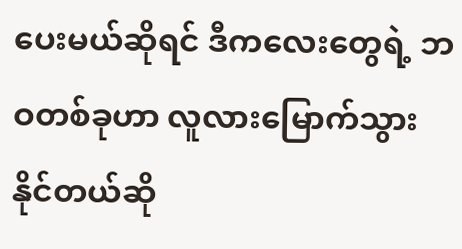ပေးမယ်ဆိုရင် ဒီကလေးတွေရဲ့ ဘဝတစ်ခုဟာ လူလားမြောက်သွားနိုင်တယ်ဆို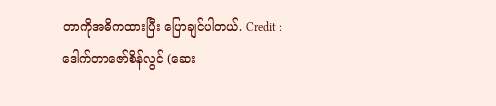တာကိုအဓိကထားပြီး ပြောချင်ပါတယ်. Credit : ဒေါက်တာဇော်စိန်လွင် (ဆေး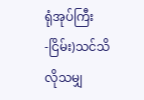ရုံအုပ်ကြီး -ငြိမ်း)သင်သိလိုသမျှ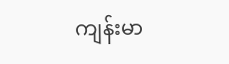ကျန်းမာ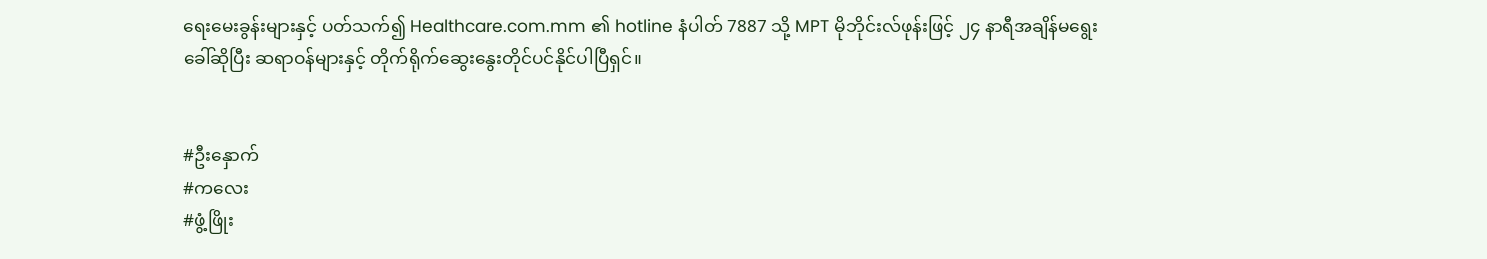ရေးမေးခွန်းများနှင့် ပတ်သက်၍ Healthcare.com.mm ၏ hotline နံပါတ် 7887 သို့ MPT မိုဘိုင်းလ်ဖုန်းဖြင့် ၂၄ နာရီအချိန်မရွေး  ခေါ်ဆိုပြီး ဆရာဝန်များနှင့် တိုက်ရိုက်ဆွေးနွေးတိုင်ပင်နိုင်ပါပြီရှင်။


#ဦးနှောက်
#ကလေး
#ဖွံ့ဖြိုး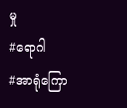မှု
#ရောဂါ
#အာရုံကြော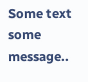Some text some message..